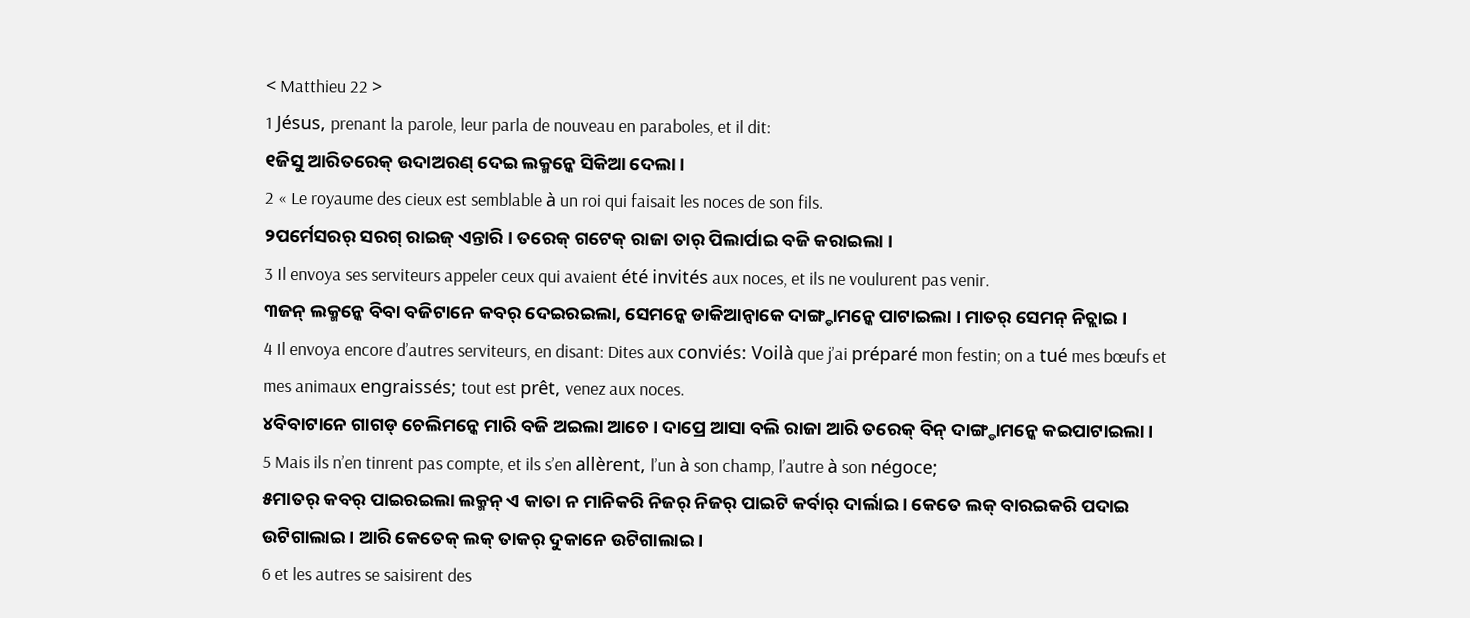< Matthieu 22 >
1 Jésus, prenant la parole, leur parla de nouveau en paraboles, et il dit:
୧ଜିସୁ ଆରିତରେକ୍ ଉଦାଅରଣ୍ ଦେଇ ଲକ୍ମନ୍କେ ସିକିଆ ଦେଲା ।
2 « Le royaume des cieux est semblable à un roi qui faisait les noces de son fils.
୨ପର୍ମେସରର୍ ସରଗ୍ ରାଇଜ୍ ଏନ୍ତାରି । ତରେକ୍ ଗଟେକ୍ ରାଜା ତାର୍ ପିଲାର୍ପାଇ ବଜି କରାଇଲା ।
3 Il envoya ses serviteurs appeler ceux qui avaient été invités aux noces, et ils ne voulurent pas venir.
୩ଜନ୍ ଲକ୍ମନ୍କେ ବିବା ବଜିଟାନେ କବର୍ ଦେଇରଇଲା, ସେମନ୍କେ ଡାକିଆନ୍ବାକେ ଦାଙ୍ଗ୍ଡାମନ୍କେ ପାଟାଇଲା । ମାତର୍ ସେମନ୍ ନିଚ୍ଲାଇ ।
4 Il envoya encore d’autres serviteurs, en disant: Dites aux conviés: Voilà que j’ai préparé mon festin; on a tué mes bœufs et mes animaux engraissés; tout est prêt, venez aux noces.
୪ବିବାଟାନେ ଗାଗଡ୍ ଚେଲିମନ୍କେ ମାରି ବଜି ଅଇଲା ଆଚେ । ଦାପ୍ରେ ଆସା ବଲି ରାଜା ଆରି ତରେକ୍ ବିନ୍ ଦାଙ୍ଗ୍ଡାମନ୍କେ କଇପାଟାଇଲା ।
5 Mais ils n’en tinrent pas compte, et ils s’en allèrent, l’un à son champ, l’autre à son négoce;
୫ମାତର୍ କବର୍ ପାଇରଇଲା ଲକ୍ମନ୍ ଏ କାତା ନ ମାନିକରି ନିଜର୍ ନିଜର୍ ପାଇଟି କର୍ବାର୍ ଦାର୍ଲାଇ । କେତେ ଲକ୍ ବାରଇକରି ପଦାଇ ଉଟିଗାଲାଇ । ଆରି କେତେକ୍ ଲକ୍ ତାକର୍ ଦୁକାନେ ଉଟିଗାଲାଇ ।
6 et les autres se saisirent des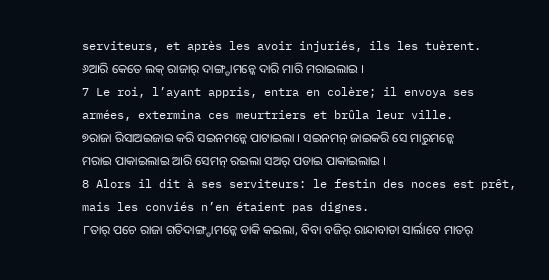serviteurs, et après les avoir injuriés, ils les tuèrent.
୬ଆରି କେତେ ଲକ୍ ରାଜାର୍ ଦାଙ୍ଗ୍ଡାମନ୍କେ ଦାରି ମାରି ମରାଇଲାଇ ।
7 Le roi, l’ayant appris, entra en colère; il envoya ses armées, extermina ces meurtriers et brûla leur ville.
୭ରାଜା ରିସାଅଇଜାଇ କରି ସଇନମନ୍କେ ପାଟାଇଲା । ସଇନମନ୍ ଜାଇକରି ସେ ମାରୁମନ୍କେ ମରାଇ ପାକାଇଲାଇ ଆରି ସେମନ୍ ରଇଲା ସଅର୍ ପଡାଇ ପାକାଇଲାଇ ।
8 Alors il dit à ses serviteurs: le festin des noces est prêt, mais les conviés n’en étaient pas dignes.
୮ତାର୍ ପଚେ ରାଜା ଗତିଦାଙ୍ଗ୍ଡାମନ୍କେ ଡାକି କଇଲା, ବିବା ବଜିର୍ ରାନ୍ଦାବାଡା ସାର୍ଲାବେ ମାତର୍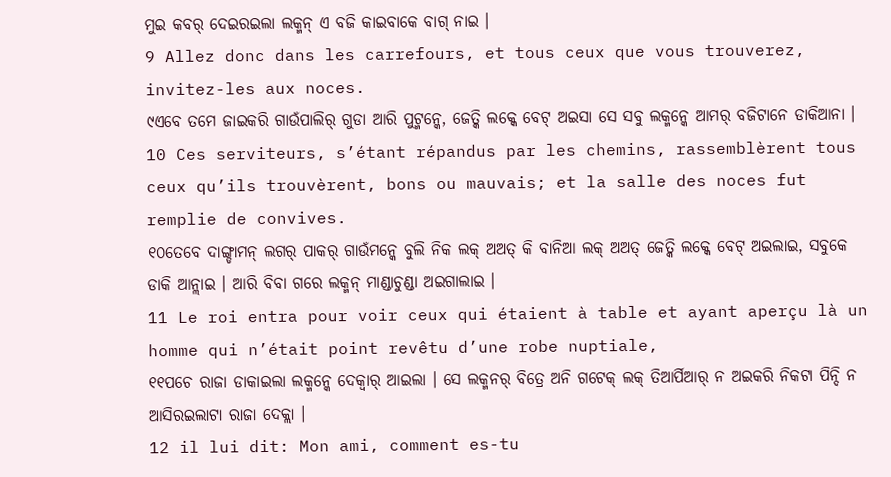ମୁଇ କବର୍ ଦେଇରଇଲା ଲକ୍ମନ୍ ଏ ବଜି କାଇବାକେ ବାଗ୍ ନାଇ ।
9 Allez donc dans les carrefours, et tous ceux que vous trouverez, invitez-les aux noces.
୯ଏବେ ତମେ ଜାଇକରି ଗାଉଁପାଲିର୍ ଗୁଡା ଆରି ପୁଟ୍ମନ୍କେ, ଜେତ୍କି ଲକ୍କେ ବେଟ୍ ଅଇସା ସେ ସବୁ ଲକ୍ମନ୍କେ ଆମର୍ ବଜିଟାନେ ଡାକିଆନା ।
10 Ces serviteurs, s’étant répandus par les chemins, rassemblèrent tous ceux qu’ils trouvèrent, bons ou mauvais; et la salle des noces fut remplie de convives.
୧୦ତେବେ ଦାଙ୍ଗ୍ଡାମନ୍ ଲଗର୍ ପାକର୍ ଗାଉଁମନ୍କେ ବୁଲି ନିକ ଲକ୍ ଅଅତ୍ କି ବାନିଆ ଲକ୍ ଅଅତ୍ ଜେତ୍କି ଲକ୍କେ ବେଟ୍ ଅଇଲାଇ, ସବୁକେ ଡାକି ଆନ୍ଲାଇ । ଆରି ବିବା ଗରେ ଲକ୍ମନ୍ ମାଣ୍ଡାଚୁଣ୍ଡା ଅଇଗାଲାଇ ।
11 Le roi entra pour voir ceux qui étaient à table et ayant aperçu là un homme qui n’était point revêtu d’une robe nuptiale,
୧୧ପଚେ ରାଜା ଡାକାଇଲା ଲକ୍ମନ୍କେ ଦେକ୍ବାର୍ ଆଇଲା । ସେ ଲକ୍ମନର୍ ବିତ୍ରେ ଅନି ଗଟେକ୍ ଲକ୍ ତିଆର୍ପିଆର୍ ନ ଅଇକରି ନିକଟା ପିନ୍ଦି ନ ଆସିରଇଲାଟା ରାଜା ଦେକ୍ଲା ।
12 il lui dit: Mon ami, comment es-tu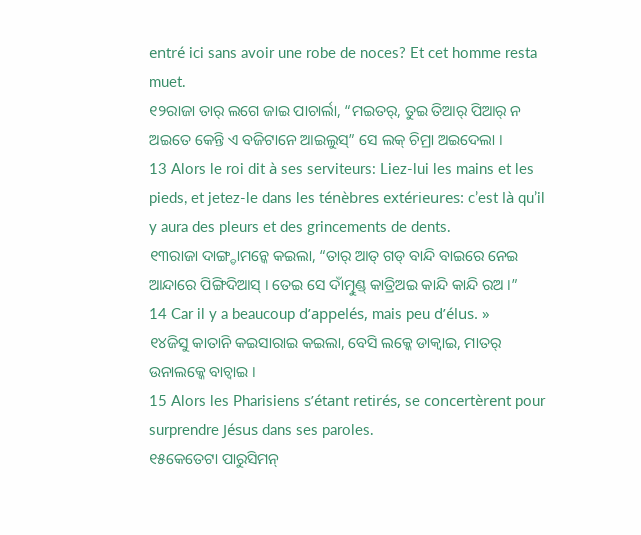entré ici sans avoir une robe de noces? Et cet homme resta muet.
୧୨ରାଜା ତାର୍ ଲଗେ ଜାଇ ପାଚାର୍ଲା, “ମଇତର୍, ତୁଇ ତିଆର୍ ପିଆର୍ ନ ଅଇତେ କେନ୍ତି ଏ ବଜିଟାନେ ଆଇଲୁସ୍” ସେ ଲକ୍ ଚିମ୍ରା ଅଇଦେଲା ।
13 Alors le roi dit à ses serviteurs: Liez-lui les mains et les pieds, et jetez-le dans les ténèbres extérieures: c’est là qu’il y aura des pleurs et des grincements de dents.
୧୩ରାଜା ଦାଙ୍ଗ୍ଡାମନ୍କେ କଇଲା, “ତାର୍ ଆତ୍ ଗଡ୍ ବାନ୍ଦି ବାଇରେ ନେଇ ଆନ୍ଦାରେ ପିଙ୍ଗିଦିଆସ୍ । ତେଇ ସେ ଦାଁତ୍ମୁଣ୍ଡ୍ କାତ୍ରିଅଇ କାନ୍ଦି କାନ୍ଦି ରଅ ।”
14 Car il y a beaucoup d’appelés, mais peu d’élus. »
୧୪ଜିସୁ କାତାନି କଇସାରାଇ କଇଲା, ବେସି ଲକ୍କେ ଡାକ୍ବାଇ, ମାତର୍ ଉନାଲକ୍କେ ବାଚ୍ବାଇ ।
15 Alors les Pharisiens s’étant retirés, se concertèrent pour surprendre Jésus dans ses paroles.
୧୫କେତେଟା ପାରୁସିମନ୍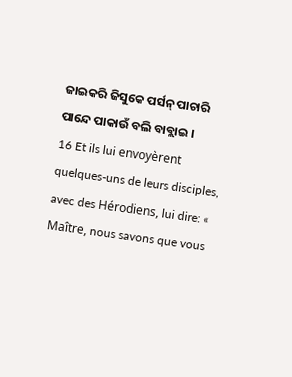ଜାଇକରି ଜିସୁକେ ପର୍ସନ୍ ପାଚାରି ପାନ୍ଦେ ପାକାଉଁ ବଲି ବାବ୍ଲାଇ ।
16 Et ils lui envoyèrent quelques-uns de leurs disciples, avec des Hérodiens, lui dire: « Maître, nous savons que vous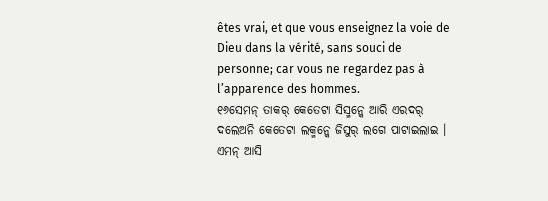êtes vrai, et que vous enseignez la voie de Dieu dans la vérité, sans souci de personne; car vous ne regardez pas à l’apparence des hommes.
୧୬ସେମନ୍ ତାକର୍ କେତେଟା ସିସ୍ମନ୍କେ ଆରି ଏରଦର୍ ଦଲେଅନି କେତେଟା ଲକ୍ମନ୍କେ ଜିସୁର୍ ଲଗେ ପାଟାଇଲାଇ । ଏମନ୍ ଆସି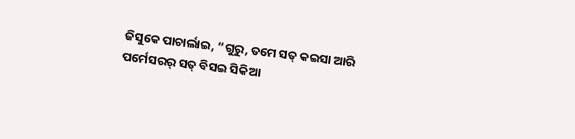ଜିସୁକେ ପାଚାର୍ଲାଇ, “ଗୁରୁ, ତମେ ସତ୍ କଇସା ଆରି ପର୍ମେସରର୍ ସତ୍ ବିସଇ ସିକିଆ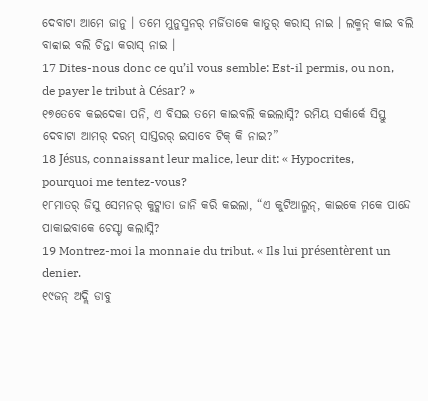ଦେବାଟା ଆମେ ଜାନୁ । ତମେ ମୁନୁସ୍ମନର୍ ମର୍ଜିତାକେ କାତୁର୍ କରାସ୍ ନାଇ । ଲକ୍ମନ୍ କାଇ ବଲି ବାବ୍ବାଇ ବଲି ଚିନ୍ତା କରାସ୍ ନାଇ ।
17 Dites-nous donc ce qu’il vous semble: Est-il permis, ou non, de payer le tribut à César? »
୧୭ତେବେ କଇଦେକା ପନି, ଏ ବିସଇ ତମେ କାଇବଲି କଇଲାସ୍ନି? ରମିୟ ସର୍କାର୍କେ ସିସ୍ତୁ ଦେବାଟା ଆମର୍ ଦରମ୍ ସାସ୍ତରର୍ ଇସାବେ ଟିକ୍ କି ନାଇ?”
18 Jésus, connaissant leur malice, leur dit: « Hypocrites, pourquoi me tentez-vous?
୧୮ମାତର୍ ଜିସୁ ସେମନର୍ କୁଟ୍କାତା ଜାନି କରି କଇଲା, “ଏ କୁଟିଆଲ୍ମନ୍, କାଇକେ ମକେ ପାନ୍ଦେ ପାକାଇବାକେ ଚେସ୍ଟା କଲାସ୍ନି?
19 Montrez-moi la monnaie du tribut. « Ils lui présentèrent un denier.
୧୯ଜନ୍ ଅଦ୍ଲି ଡାବୁ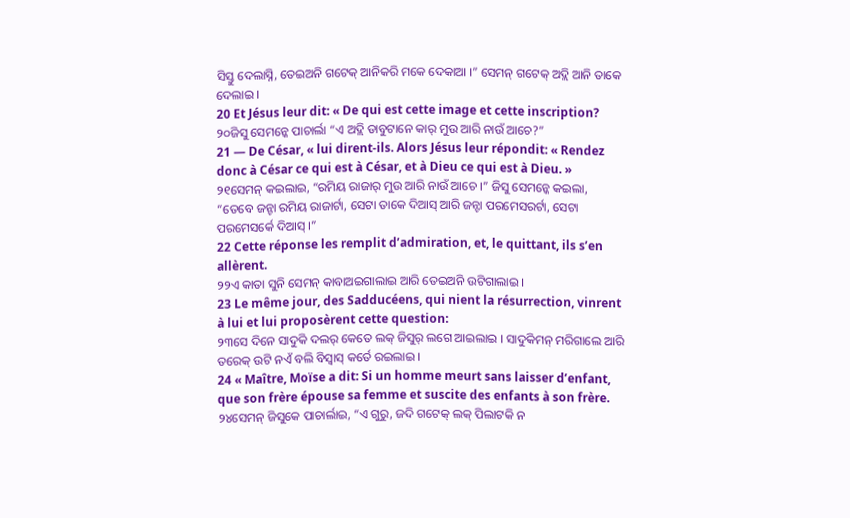ସିସ୍ତୁ ଦେଲାସ୍ନି, ତେଇଅନି ଗଟେକ୍ ଆନିକରି ମକେ ଦେକାଆ ।” ସେମନ୍ ଗଟେକ୍ ଅଦ୍ଲି ଆନି ତାକେ ଦେଲାଇ ।
20 Et Jésus leur dit: « De qui est cette image et cette inscription?
୨୦ଜିସୁ ସେମନ୍କେ ପାଚାର୍ଲା “ଏ ଅଦ୍ଲି ଡାବୁଟାନେ କାର୍ ମୁଉ ଆରି ନାଉଁ ଆଚେ?”
21 — De César, « lui dirent-ils. Alors Jésus leur répondit: « Rendez donc à César ce qui est à César, et à Dieu ce qui est à Dieu. »
୨୧ସେମନ୍ କଇଲାଇ, “ରମିୟ ରାଜାର୍ ମୁଉ ଆରି ନାଉଁ ଆଚେ ।” ଜିସୁ ସେମନ୍କେ କଇଲା, “ତେବେ ଜନ୍ଟା ରମିୟ ରାଜାର୍ଟା, ସେଟା ତାକେ ଦିଆସ୍ ଆରି ଜନ୍ଟା ପରମେସରର୍ଟା, ସେଟା ପରମେସର୍କେ ଦିଆସ୍ ।”
22 Cette réponse les remplit d’admiration, et, le quittant, ils s’en allèrent.
୨୨ଏ କାତା ସୁନି ସେମନ୍ କାବାଅଇଗାଲାଇ ଆରି ତେଇଅନି ଉଟିଗାଲାଇ ।
23 Le même jour, des Sadducéens, qui nient la résurrection, vinrent à lui et lui proposèrent cette question:
୨୩ସେ ଦିନେ ସାଦୁକି ଦଲର୍ କେତେ ଲକ୍ ଜିସୁର୍ ଲଗେ ଆଇଲାଇ । ସାଦୁକିମନ୍ ମରିଗାଲେ ଆରି ତରେକ୍ ଉଟି ନଏଁ ବଲି ବିସ୍ବାସ୍ କର୍ତେ ରଇଲାଇ ।
24 « Maître, Moïse a dit: Si un homme meurt sans laisser d’enfant, que son frère épouse sa femme et suscite des enfants à son frère.
୨୪ସେମନ୍ ଜିସୁକେ ପାଚାର୍ଲାଇ, “ଏ ଗୁରୁ, ଜଦି ଗଟେକ୍ ଲକ୍ ପିଲାଟକି ନ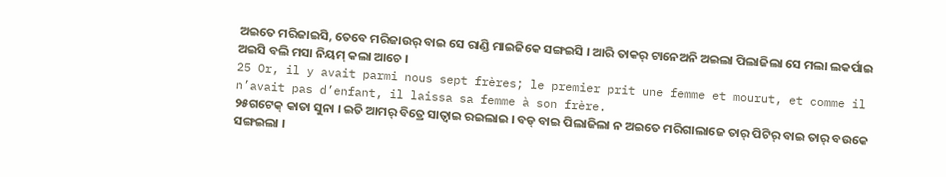ଅଇତେ ମରିଜାଇସି, ତେବେ ମରିଜାଉର୍ ବାଇ ସେ ରାଣ୍ଡି ମାଇଜିକେ ସଙ୍ଗଇସି । ଆରି ତାକର୍ ଟାନେଅନି ଅଇଲା ପିଲାଜିଲା ସେ ମଲା ଲକର୍ପାଇ ଅଇସି ବଲି ମସା ନିୟମ୍ କଲା ଆଚେ ।
25 Or, il y avait parmi nous sept frères; le premier prit une femme et mourut, et comme il n’avait pas d’enfant, il laissa sa femme à son frère.
୨୫ଗଟେକ୍ କାତା ସୁନା । ଇତି ଆମର୍ ବିତ୍ରେ ସାତ୍ବାଇ ରଇଲାଇ । ବଡ୍ ବାଇ ପିଲାଜିଲା ନ ଅଇତେ ମରିଗାଲାଜେ ତାର୍ ପିଟିର୍ ବାଇ ତାର୍ ବଉକେ ସଙ୍ଗଇଲା ।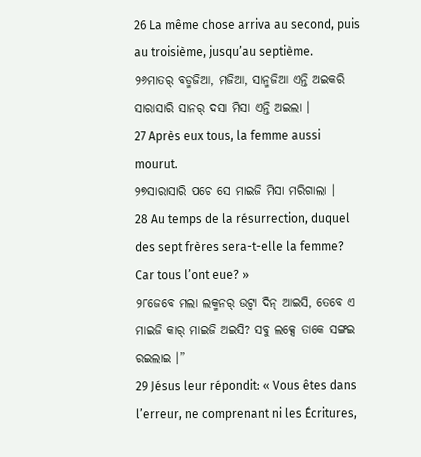26 La même chose arriva au second, puis au troisième, jusqu’au septième.
୨୬ମାତର୍ ବଡ୍ମଜିଆ, ମଜିଆ, ସାନ୍ମଜିଆ ଏନ୍ତି ଅଇକରି ସାରାସାରି ସାନର୍ ଦସା ମିସା ଏନ୍ତି ଅଇଲା ।
27 Après eux tous, la femme aussi mourut.
୨୭ସାରାସାରି ପଚେ ସେ ମାଇଜି ମିସା ମରିଗାଲା ।
28 Au temps de la résurrection, duquel des sept frères sera-t-elle la femme? Car tous l’ont eue? »
୨୮ଜେବେ ମଲା ଲକ୍ମନର୍ ଉଟ୍ବା ଦିନ୍ ଆଇସି, ତେବେ ଏ ମାଇଜି କାର୍ ମାଇଜି ଅଇସି? ସବୁ ଲକ୍ସେ ତାକେ ସଙ୍ଗଇ ରଇଲାଇ ।”
29 Jésus leur répondit: « Vous êtes dans l’erreur, ne comprenant ni les Écritures,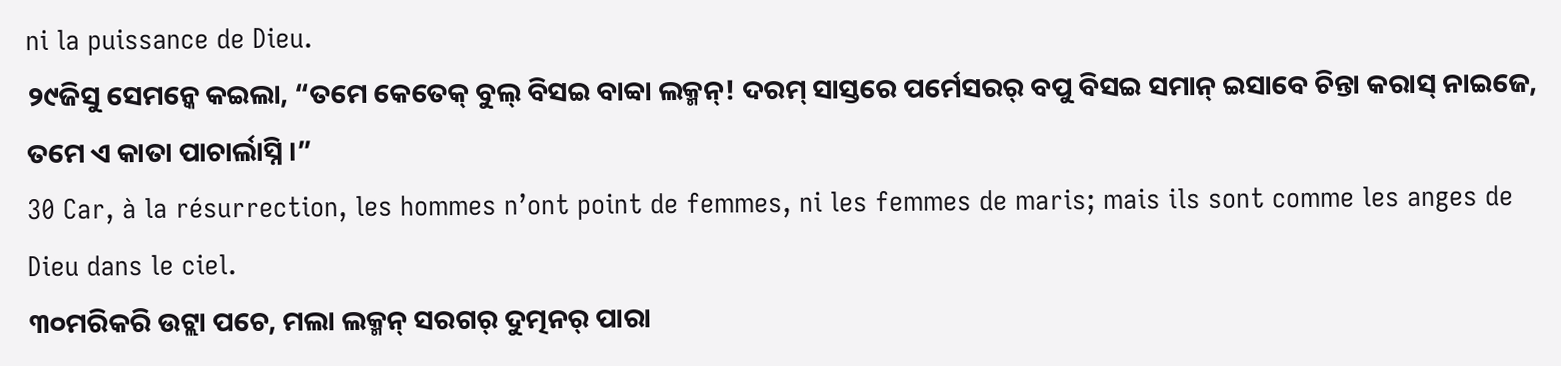ni la puissance de Dieu.
୨୯ଜିସୁ ସେମନ୍କେ କଇଲା, “ତମେ କେତେକ୍ ବୁଲ୍ ବିସଇ ବାବ୍ବା ଲକ୍ମନ୍! ଦରମ୍ ସାସ୍ତରେ ପର୍ମେସରର୍ ବପୁ ବିସଇ ସମାନ୍ ଇସାବେ ଚିନ୍ତା କରାସ୍ ନାଇଜେ, ତମେ ଏ କାତା ପାଚାର୍ଲାସ୍ନି ।”
30 Car, à la résurrection, les hommes n’ont point de femmes, ni les femmes de maris; mais ils sont comme les anges de Dieu dans le ciel.
୩୦ମରିକରି ଉଟ୍ଲା ପଚେ, ମଲା ଲକ୍ମନ୍ ସରଗର୍ ଦୁତ୍ମନର୍ ପାରା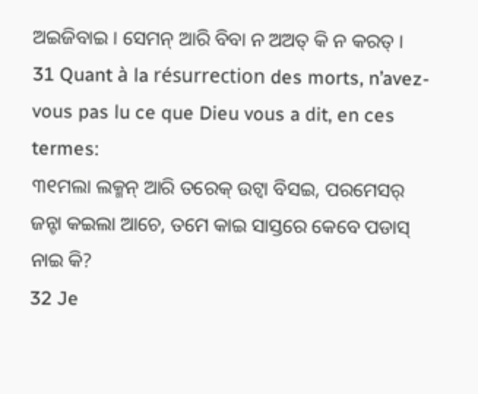ଅଇଜିବାଇ । ସେମନ୍ ଆରି ବିବା ନ ଅଅତ୍ କି ନ କରତ୍ ।
31 Quant à la résurrection des morts, n’avez-vous pas lu ce que Dieu vous a dit, en ces termes:
୩୧ମଲା ଲକ୍ମନ୍ ଆରି ତରେକ୍ ଉଟ୍ବା ବିସଇ, ପରମେସର୍ ଜନ୍ଟା କଇଲା ଆଚେ, ତମେ କାଇ ସାସ୍ତରେ କେବେ ପଡାସ୍ ନାଇ କି?
32 Je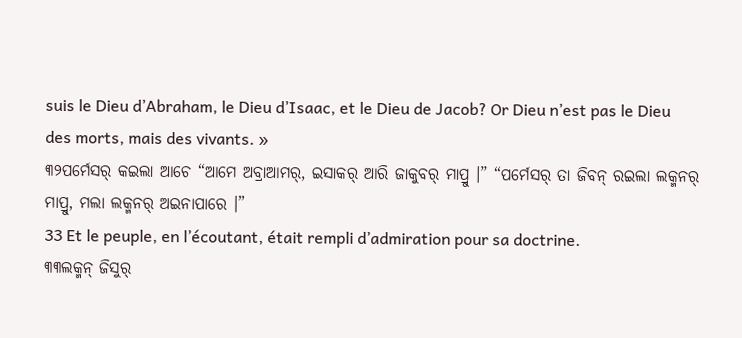suis le Dieu d’Abraham, le Dieu d’Isaac, et le Dieu de Jacob? Or Dieu n’est pas le Dieu des morts, mais des vivants. »
୩୨ପର୍ମେସର୍ କଇଲା ଆଚେ “ଆମେ ଅବ୍ରାଆମର୍, ଇସାକର୍ ଆରି ଜାକୁବର୍ ମାପ୍ରୁ ।” “ପର୍ମେସର୍ ତା ଜିବନ୍ ରଇଲା ଲକ୍ମନର୍ ମାପ୍ରୁ, ମଲା ଲକ୍ମନର୍ ଅଇନାପାରେ ।”
33 Et le peuple, en l’écoutant, était rempli d’admiration pour sa doctrine.
୩୩ଲକ୍ମନ୍ ଜିସୁର୍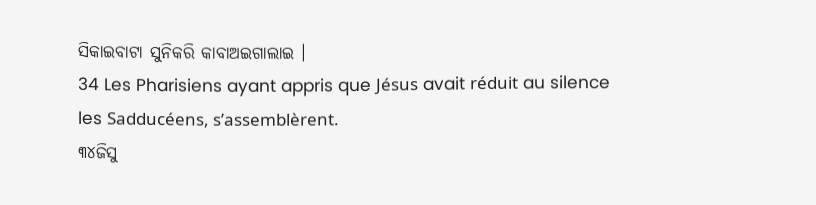ସିକାଇବାଟା ସୁନିକରି କାବାଅଇଗାଲାଇ ।
34 Les Pharisiens ayant appris que Jésus avait réduit au silence les Sadducéens, s’assemblèrent.
୩୪ଜିସୁ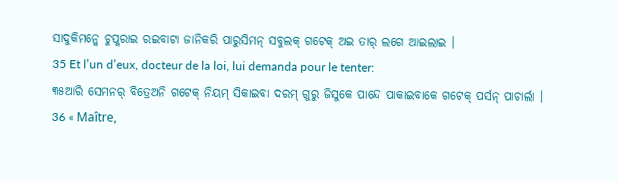ସାଦୁକିମନ୍କେ ଚୁପ୍କରାଇ ରଇବାଟା ଜାନିକରି ପାରୁସିମନ୍ ସବୁଲକ୍ ଗଟେକ୍ ଅଇ ତାର୍ ଲଗେ ଆଇଲାଇ ।
35 Et l’un d’eux, docteur de la loi, lui demanda pour le tenter:
୩୫ଆରି ସେମନର୍ ବିତ୍ରେଅନି ଗଟେକ୍ ନିୟମ୍ ସିକାଇବା ଦରମ୍ ଗୁରୁ ଜିସୁକେ ପାନ୍ଦେ ପାକାଇବାକେ ଗଟେକ୍ ପର୍ସନ୍ ପାଚାର୍ଲା ।
36 « Maître,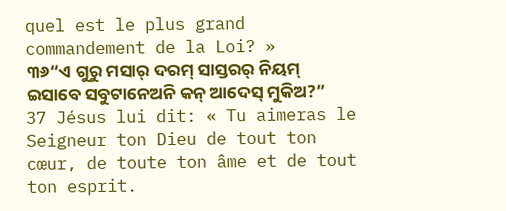quel est le plus grand commandement de la Loi? »
୩୬“ଏ ଗୁରୁ ମସାର୍ ଦରମ୍ ସାସ୍ତରର୍ ନିୟମ୍ ଇସାବେ ସବୁଟାନେଅନି କନ୍ ଆଦେସ୍ ମୁକିଅ?”
37 Jésus lui dit: « Tu aimeras le Seigneur ton Dieu de tout ton cœur, de toute ton âme et de tout ton esprit.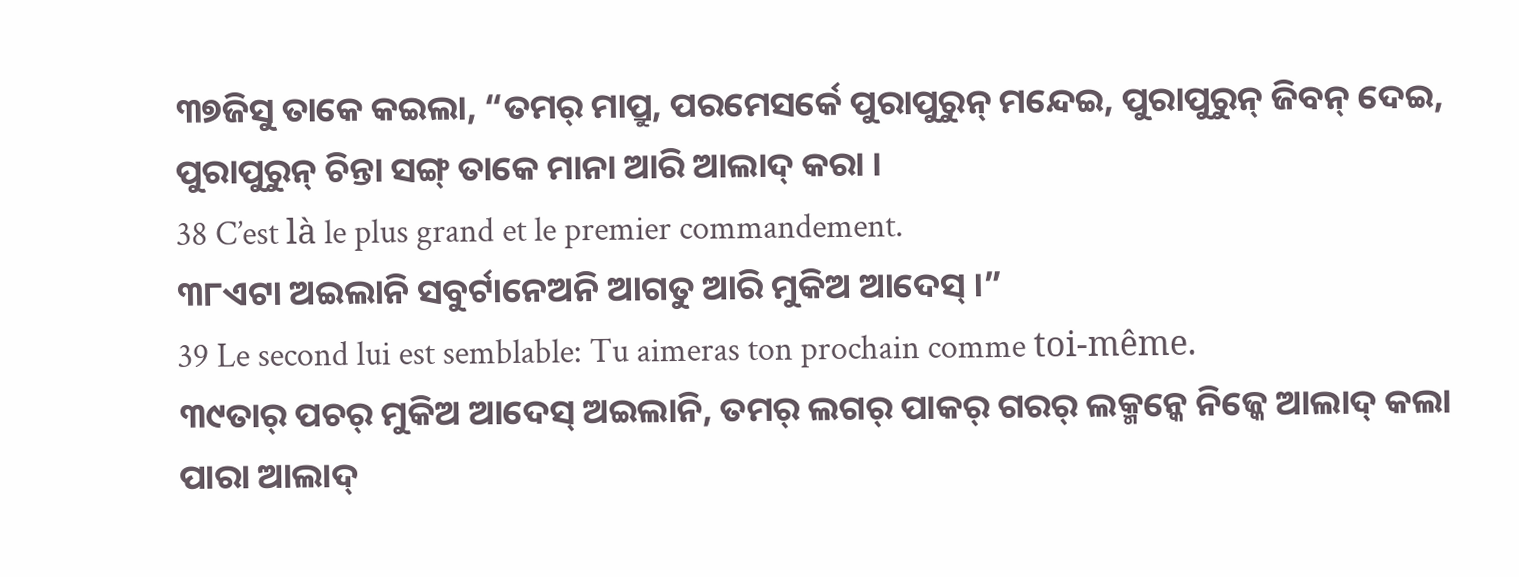୩୭ଜିସୁ ତାକେ କଇଲା, “ତମର୍ ମାପ୍ରୁ, ପରମେସର୍କେ ପୁରାପୁରୁନ୍ ମନ୍ଦେଇ, ପୁରାପୁରୁନ୍ ଜିବନ୍ ଦେଇ, ପୁରାପୁରୁନ୍ ଚିନ୍ତା ସଙ୍ଗ୍ ତାକେ ମାନା ଆରି ଆଲାଦ୍ କରା ।
38 C’est là le plus grand et le premier commandement.
୩୮ଏଟା ଅଇଲାନି ସବୁର୍ଟାନେଅନି ଆଗତୁ ଆରି ମୁକିଅ ଆଦେସ୍ ।”
39 Le second lui est semblable: Tu aimeras ton prochain comme toi-même.
୩୯ତାର୍ ପଚର୍ ମୁକିଅ ଆଦେସ୍ ଅଇଲାନି, ତମର୍ ଲଗର୍ ପାକର୍ ଗରର୍ ଲକ୍ମନ୍କେ ନିଜ୍କେ ଆଲାଦ୍ କଲା ପାରା ଆଲାଦ୍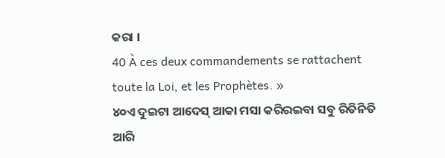କରା ।
40 À ces deux commandements se rattachent toute la Loi, et les Prophètes. »
୪୦ଏ ଦୁଇଟା ଆଦେସ୍ ଆକା ମସା କରିରଇବା ସବୁ ରିତିନିତି ଆରି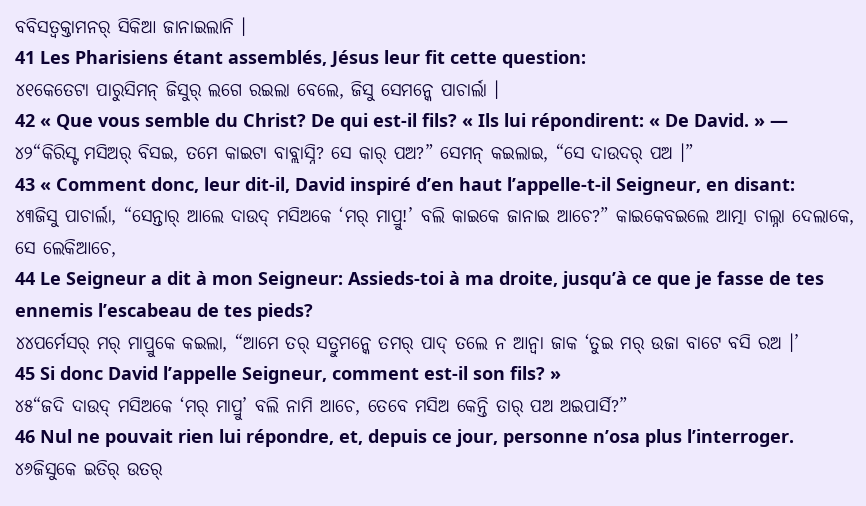ବବିସତ୍ବକ୍ତାମନର୍ ସିକିଆ ଜାନାଇଲାନି ।
41 Les Pharisiens étant assemblés, Jésus leur fit cette question:
୪୧କେତେଟା ପାରୁସିମନ୍ ଜିସୁର୍ ଲଗେ ରଇଲା ବେଲେ, ଜିସୁ ସେମନ୍କେ ପାଚାର୍ଲା ।
42 « Que vous semble du Christ? De qui est-il fils? « Ils lui répondirent: « De David. » —
୪୨“କିରିସ୍ଟ ମସିଅର୍ ବିସଇ, ତମେ କାଇଟା ବାବ୍ଲାସ୍ନି? ସେ କାର୍ ପଅ?” ସେମନ୍ କଇଲାଇ, “ସେ ଦାଉଦର୍ ପଅ ।”
43 « Comment donc, leur dit-il, David inspiré d’en haut l’appelle-t-il Seigneur, en disant:
୪୩ଜିସୁ ପାଚାର୍ଲା, “ସେନ୍ତାର୍ ଆଲେ ଦାଉଦ୍ ମସିଅକେ ‘ମର୍ ମାପ୍ରୁ!’ ବଲି କାଇକେ ଜାନାଇ ଆଚେ?” କାଇକେବଇଲେ ଆତ୍ମା ଚାଲ୍ନା ଦେଲାକେ, ସେ ଲେକିଆଚେ,
44 Le Seigneur a dit à mon Seigneur: Assieds-toi à ma droite, jusqu’à ce que je fasse de tes ennemis l’escabeau de tes pieds?
୪୪ପର୍ମେସର୍ ମର୍ ମାପ୍ରୁକେ କଇଲା, “ଆମେ ତର୍ ସତ୍ରୁମନ୍କେ ତମର୍ ପାଦ୍ ତଲେ ନ ଆନ୍ବା ଜାକ ‘ତୁଇ ମର୍ ଉଜା ବାଟେ ବସି ରଅ ।’
45 Si donc David l’appelle Seigneur, comment est-il son fils? »
୪୫“ଜଦି ଦାଉଦ୍ ମସିଅକେ ‘ମର୍ ମାପ୍ରୁ’ ବଲି ନାମି ଆଚେ, ତେବେ ମସିଅ କେନ୍ତି ତାର୍ ପଅ ଅଇପାର୍ସି?”
46 Nul ne pouvait rien lui répondre, et, depuis ce jour, personne n’osa plus l’interroger.
୪୬ଜିସୁକେ ଇତିର୍ ଉତର୍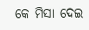କେ ମିସା ଦେଇ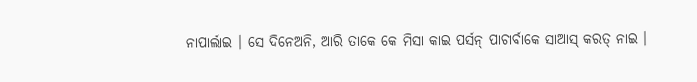ନାପାର୍ଲାଇ । ସେ ଦିନେଅନି, ଆରି ତାକେ କେ ମିସା କାଇ ପର୍ସନ୍ ପାଚାର୍ବାକେ ସାଆସ୍ କରତ୍ ନାଇ ।